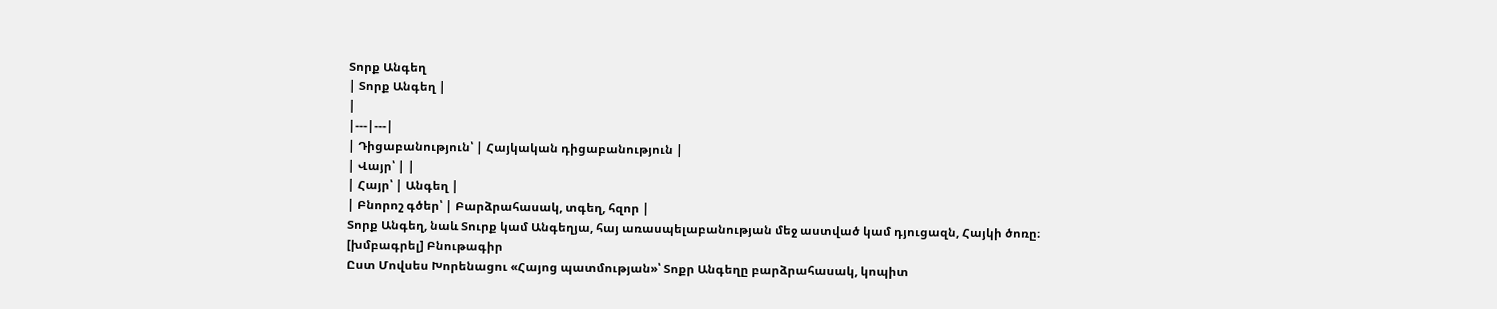Տորք Անգեղ
| Տորք Անգեղ |
|
|---|---|
| Դիցաբանություն՝ | Հայկական դիցաբանություն |
| Վայր՝ | |
| Հայր՝ | Անգեղ |
| Բնորոշ գծեր՝ | Բարձրահասակ, տգեղ, հզոր |
Տորք Անգեղ, նաև Տուրք կամ Անգեղյա, հայ առասպելաբանության մեջ աստված կամ դյուցազն, Հայկի ծոռը։
[խմբագրել] Բնութագիր
Ըստ Մովսես Խորենացու «Հայոց պատմության»՝ Տոքր Անգեղը բարձրահասակ, կոպիտ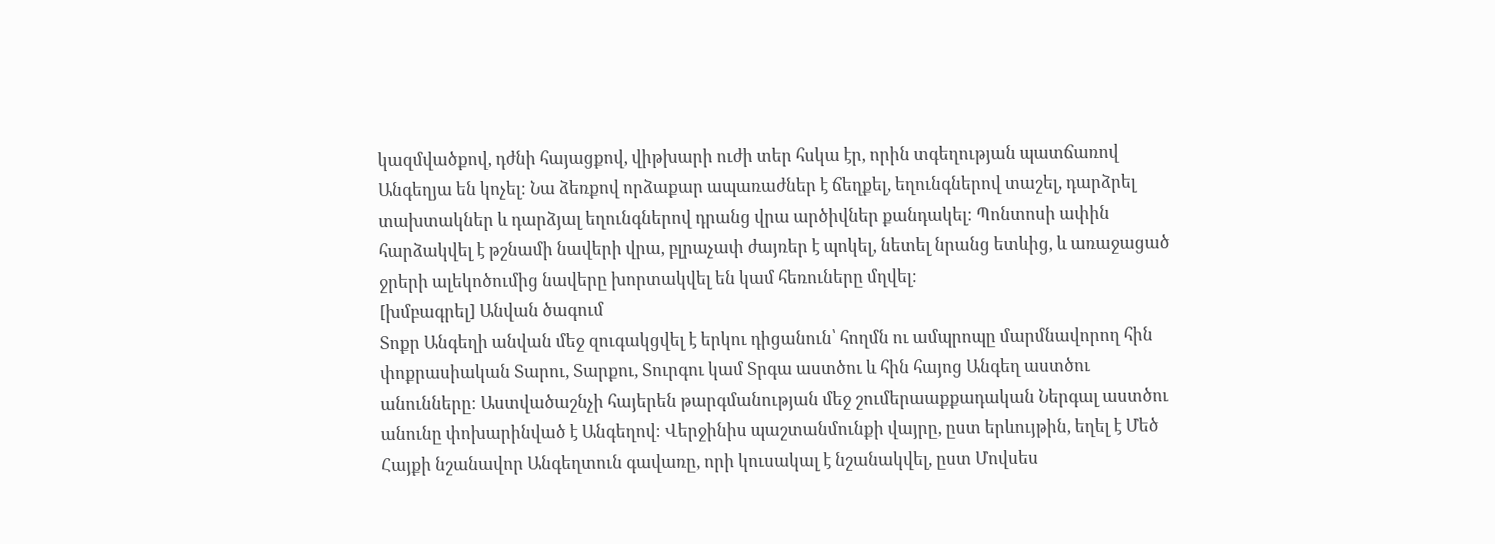կազմվածքով, դժնի հայացքով, վիթխարի ուժի տեր հսկա էր, որին տգեղության պատճառով Անգեղյա են կոչել։ Նա ձեռքով որձաքար ապառաժներ է ճեղքել, եղունգներով տաշել, դարձրել տախտակներ և դարձյալ եղունգներով դրանց վրա արծիվներ քանդակել։ Պոնտոսի ափին հարձակվել է թշնամի նավերի վրա, բլրաչափ ժայռեր է պոկել, նետել նրանց ետևից, և առաջացած ջրերի ալեկոծումից նավերը խորտակվել են կամ հեռուները մղվել։
[խմբագրել] Անվան ծագում
Տոքր Անգեղի անվան մեջ զուգակցվել է երկու դիցանուն՝ հողմն ու ամպրոպը մարմնավորող հին փոքրասիական Տարու, Տարքու, Տուրգու կամ Տրգա աստծու և հին հայոց Անգեղ աստծու անունները։ Աստվածաշնչի հայերեն թարգմանության մեջ շումերաաքքադական Ներգալ աստծու անունը փոխարինված է Անգեղով։ Վերջինիս պաշտանմունքի վայրը, ըստ երևույթին, եղել է Մեծ Հայքի նշանավոր Անգեղտուն գավառը, որի կուսակալ է նշանակվել, ըստ Մովսես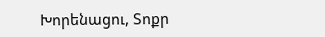Խորենացու, Տոքր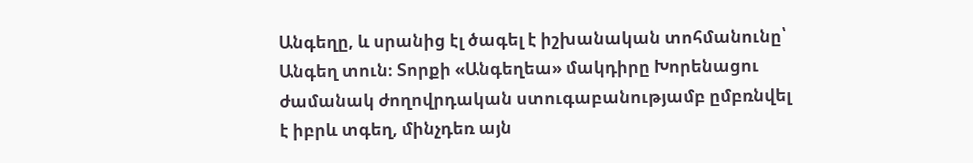Անգեղը, և սրանից էլ ծագել է իշխանական տոհմանունը՝ Անգեղ տուն։ Տորքի «Անգեղեա» մակդիրը Խորենացու ժամանակ ժողովրդական ստուգաբանությամբ ըմբռնվել է իբրև տգեղ, մինչդեռ այն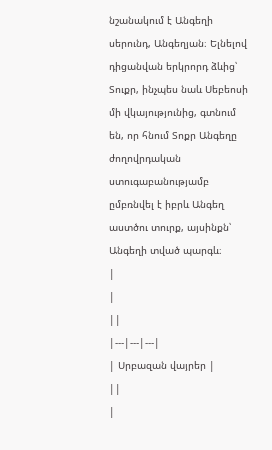նշանակում է Անգեղի սերունդ, Անգեղյան։ Ելնելով դիցանվան երկրորդ ձևից՝ Տուքր, ինչպես նաև Սեբեոսի մի վկայությունից, գտնում են, որ հնում Տոքր Անգեղը ժողովրդական ստուգաբանությամբ ըմբռնվել է իբրև Անգեղ աստծու տուրք, այսինքն՝ Անգեղի տված պարգև։
|
|
||
|---|---|---|
| Սրբազան վայրեր |
||
|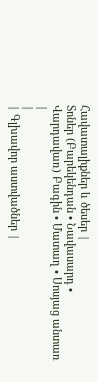Հավատալիքներ և ծեսեր |
Տոներ (Բարեկենդան • Նավասարդ • Վարդավառ) Բագին • Մատաղ • Սոսյաց անտառ |
|
| Գլխավոր աստվածներ |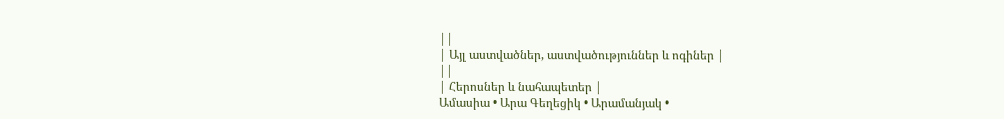||
| Այլ աստվածներ, աստվածություններ և ոգիներ |
||
| Հերոսներ և նահապետեր |
Ամասիա • Արա Գեղեցիկ • Արամանյակ •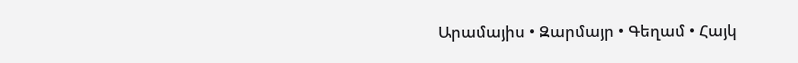Արամայիս • Զարմայր • Գեղամ • Հայկ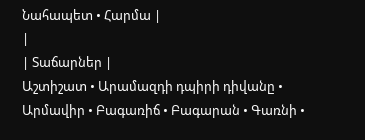Նահապետ • Հարմա |
|
| Տաճարներ |
Աշտիշատ • Արամազդի դպիրի դիվանը • Արմավիր • Բագառիճ • Բագարան • Գառնի •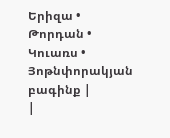Երիզա • Թորդան • Կուառս • Յոթնփորակյան բագինք |
|